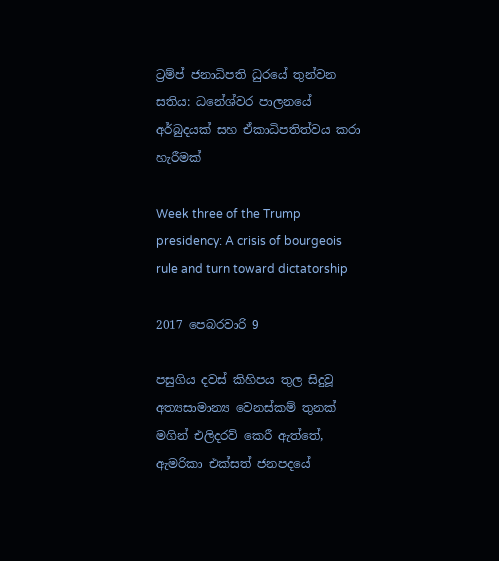ට්‍රම්ප් ජනාධිපති ධුරයේ තුන්වන සතිය: ධනේශ්වර පාලනයේ අර්බුදයක් සහ ඒකාධිපතිත්වය කරා හැරීමක්

Week three of the Trump presidency: A crisis of bourgeois rule and turn toward dictatorship

2017 පෙබරවාරි 9

පසුගිය දවස් කිහිපය තුල සිදුවූ අත්‍යසාමාන්‍ය වෙනස්කම් තුනක් මගින් එලිදරව් කෙරී ඇත්තේ, ඇමරිකා එක්සත් ජනපදයේ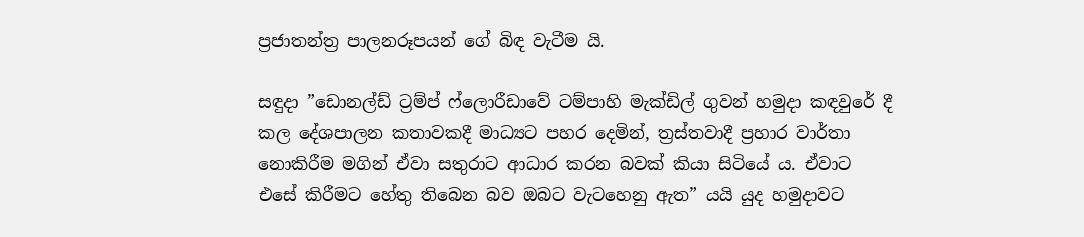ප්‍රජාතන්ත්‍ර පාලනරූපයන් ගේ බිඳ වැටීම යි.

සඳුදා ”ඩොනල්ඩ් ට්‍රම්ප් ෆ්ලොරීඩාවේ ටම්පාහි මැක්ඩිල් ගුවන් හමුදා කඳවුරේ දී කල දේශපාලන කතාවකදී මාධ්‍යට පහර දෙමින්, ත්‍රස්තවාදී ප්‍රහාර වාර්තා නොකිරීම මගින් ඒවා සතුරාට ආධාර කරන බවක් කියා සිටියේ ය. ඒවාට එසේ කිරීමට හේතු තිබෙන බව ඔබට වැටහෙනු ඇත” යයි යුද හමුදාවට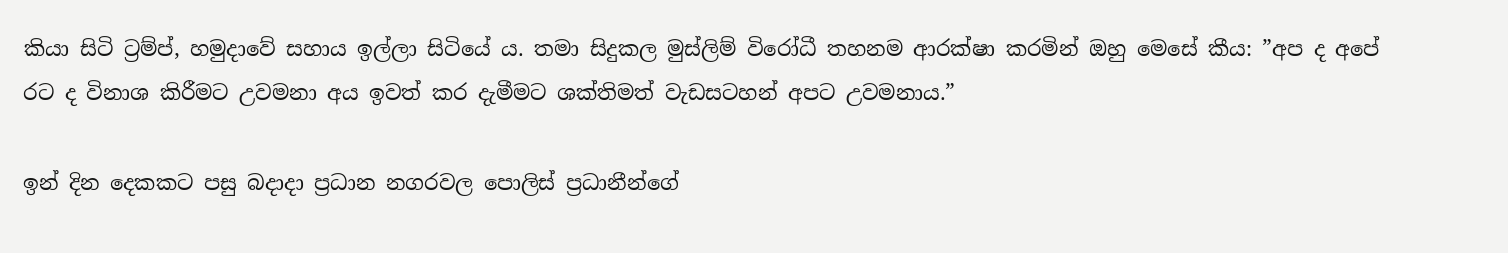කියා සිටි ට්‍රම්ප්, හමුදාවේ සහාය ඉල්ලා සිටියේ ය. තමා සිදුකල මුස්ලිම් විරෝධී තහනම ආරක්ෂා කරමින් ඔහු මෙසේ කීය: ”අප ද අපේ රට ද විනාශ කිරීමට උවමනා අය ඉවත් කර දැමීමට ශක්තිමත් වැඩසටහන් අපට උවමනාය.”

ඉන් දින දෙකකට පසු බදාදා ප්‍රධාන නගරවල පොලිස් ප්‍රධානීන්ගේ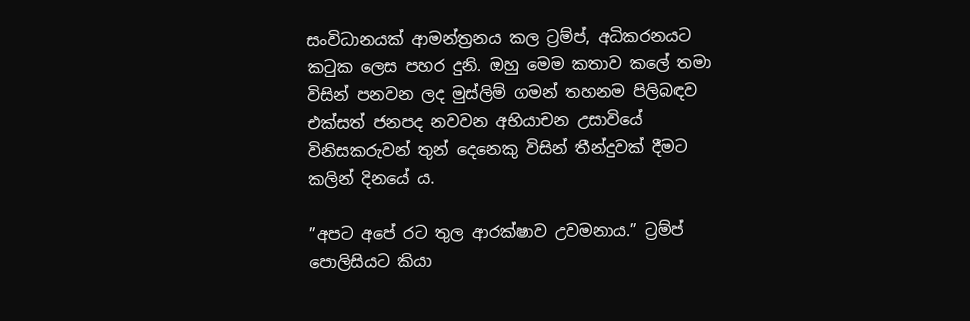සංවිධානයක් ආමන්ත්‍රනය කල ට්‍රම්ප්, අධිකරනයට කටුක ලෙස පහර දුනි. ඔහු මෙම කතාව කලේ තමා විසින් පනවන ලද මුස්ලිම් ගමන් තහනම පිලිබඳව එක්සත් ජනපද නවවන අභියාචන උසාවියේ විනිසකරුවන් තුන් දෙනෙකු විසින් තීන්දුවක් දීමට කලින් දිනයේ ය.

”අපට අපේ රට තුල ආරක්ෂාව උවමනාය.” ට්‍රම්ප් පොලිසියට කියා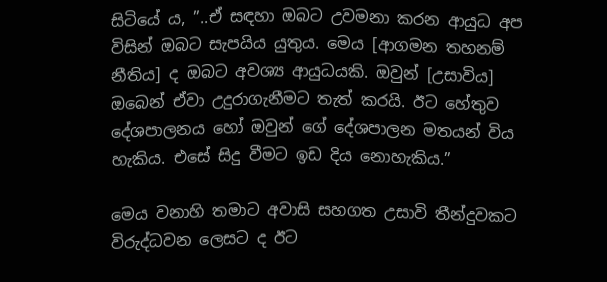සිටියේ ය, ”..ඒ සඳහා ඔබට උවමනා කරන ආයුධ අප විසින් ඔබට සැපයිය යුතුය. මෙය [ආගමන තහනම් නීතිය] ද ඔබට අවශ්‍ය ආයුධයකි. ඔවුන් [උසාවිය] ඔබෙන් ඒවා උදුරාගැනීමට තැත් කරයි. ඊට හේතුව දේශපාලනය හෝ ඔවුන් ගේ දේශපාලන මතයන් විය හැකිය. එසේ සිදු වීමට ඉඩ දිය නොහැකිය.”

මෙය වනාහි තමාට අවාසි සහගත උසාවි තීන්දුවකට විරුද්ධවන ලෙසට ද ඊට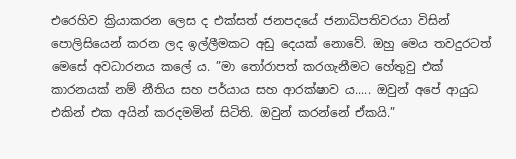එරෙහිව ක්‍රියාකරන ලෙස ද එක්සත් ජනපදයේ ජනාධිපතිවරයා විසින් පොලිසියෙන් කරන ලද ඉල්ලීමකට අඩු දෙයක් නොවේ. ඔහු මෙය තවදුරටත් මෙසේ අවධාරනය කලේ ය. ”මා තෝරාපත් කරගැනීමට හේතුවු එක් කාරනයක් නම් නීතිය සහ පර්යාය සහ ආරක්ෂාව ය..... ඔවුන් අපේ ආයුධ එකින් එක අයින් කරදමමින් සිටිති. ඔවුන් කරන්නේ ඒකයි.”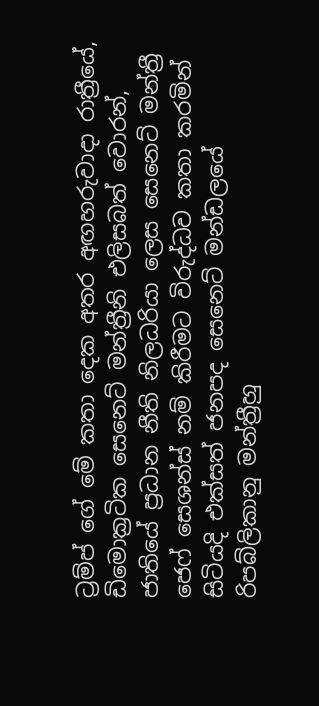ට්‍රම්ප් ගේ මේ කතා දෙක අතර අඟහරුවාදා රාත්‍රීයේ, ඩිමොක්‍රටික සෙනෙට් මන්ත්‍රීනි එලිසබත් වොරන්, ජාතියේ ප්‍රධාන නීති නිලධරියා ලෙස සෙනෙට් මන්ත්‍රී ජෙෆ් සෙශන්ස් නම් කිරීමට විරුද්ධව කතා කරමින් සිටියදි එක්සත් ජනපද සෙනෙට් මන්ඩලයේ රිපබ්ලිකානු මන්ත්‍රීහු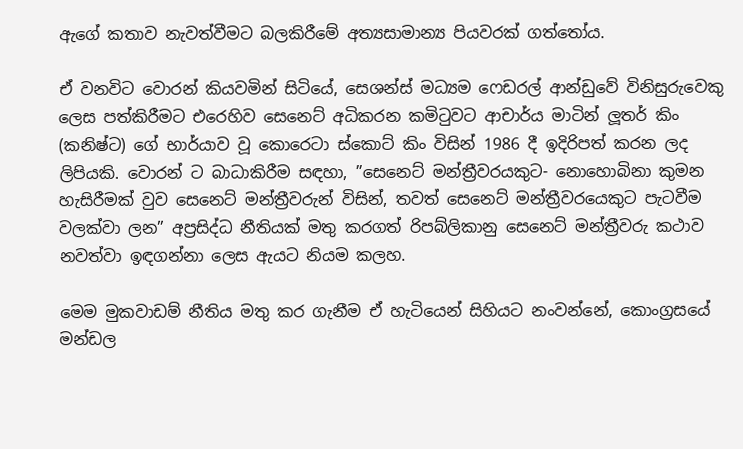ඇගේ කතාව නැවත්වීමට බලකිරීමේ අත්‍යසාමාන්‍ය පියවරක් ගත්තෝය.

ඒ වනවිට වොරන් කියවමින් සිටියේ, සෙශන්ස් මධ්‍යම ෆෙඩරල් ආන්ඩුවේ විනිසුරුවෙකු ලෙස පත්කිරීමට එරෙහිව සෙනෙට් අධිකරන කමිටුවට ආචාර්ය මාටින් ලූතර් කිං (කනිෂ්ට) ගේ භාර්යාව වූ කොරෙටා ස්කොට් කිං විසින් 1986 දී ඉදිරිපත් කරන ලද ලිපියකි. වොරන් ට බාධාකිරීම සඳහා, ”සෙනෙට් මන්ත්‍රීවරයකුට- නොහොබිනා කුමන හැසිරීමක් වුව සෙනෙට් මන්ත්‍රීවරුන් විසින්, තවත් සෙනෙට් මන්ත්‍රීවරයෙකුට පැටවීම වලක්වා ලන” අප්‍රසිද්ධ නීතියක් මතු කරගත් රිපබ්ලිකානු සෙනෙට් මන්ත්‍රීවරු කථාව නවත්වා ඉඳගන්නා ලෙස ඇයට නියම කලහ.

මෙම මුකවාඩම් නීතිය මතු කර ගැනීම ඒ හැටියෙන් සිහියට නංවන්නේ, කොංග්‍රසයේ මන්ඩල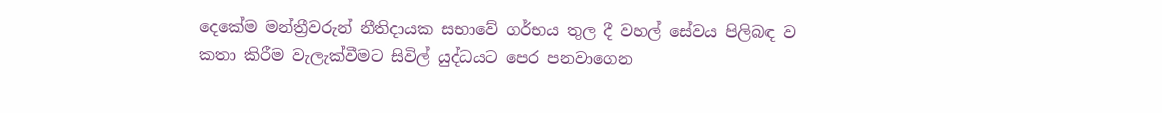දෙකේම මන්ත්‍රීවරුන් නීතිදායක සභාවේ ගර්භය තුල දී වහල් සේවය පිලිබඳ ව කතා කිරීම වැලැක්වීමට සිවිල් යුද්ධයට පෙර පනවාගෙන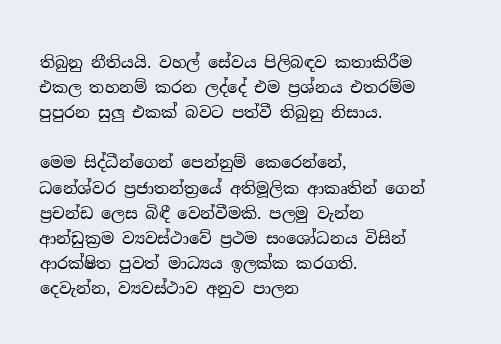තිබුනු නීතියයි. වහල් සේවය පිලිබඳව කතාකිරීම එකල තහනම් කරන ලද්දේ එම ප්‍රශ්නය එතරම්ම පුපුරන සුලු එකක් බවට පත්වී තිබුනු නිසාය.

මෙම සිද්ධීන්ගෙන් පෙන්නුම් කෙරෙන්නේ, ධනේශ්වර ප්‍රජාතන්ත්‍රයේ අතිමූලික ආකෘතින් ගෙන් ප්‍රචන්ඩ ලෙස බිඳී වෙන්වීමකි. පලමු වැන්න ආන්ඩුක්‍රම ව්‍යවස්ථාවේ ප්‍රථම සංශෝධනය විසින් ආරක්ෂිත පුවත් මාධ්‍යය ඉලක්ක කරගති. දෙවැන්න, ව්‍යවස්ථාව අනුව පාලන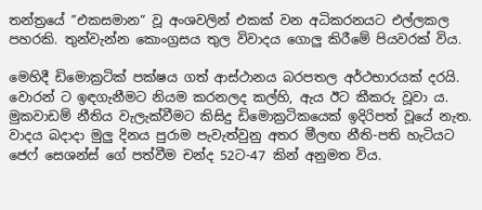තන්ත්‍රයේ ”එකසමාන” වූ අංශවලින් එකක් වන අධිකරනයට එල්ලකල පහරකි. තුන්වැන්න කොංග්‍රසය තුල විවාදය ගොලු කිරීමේ පියවරක් විය.

මෙහිදී ඩිමොක්‍රටික් පක්ෂය ගත් ආස්ථානය බරපතල අර්ථභාරයක් දරයි. වොරන් ට ඉඳගැනීමට නියම කරනලද කල්හි, ඇය ඊට කීකරු වූවා ය. මුකවාඩම් නීතිය වැලැක්වීමට කිසිදු ඩිමොක්‍රටිකයෙක් ඉදිරිපත් වූයේ නැත. වාදය බදාදා මුලු දිනය පුරාම පැවැත්වුනු අතර මීලඟ නීති-පති හැටියට ජෙෆ් සෙශන්ස් ගේ පත්වීම චන්ද 52ට-47 කින් අනුමත විය.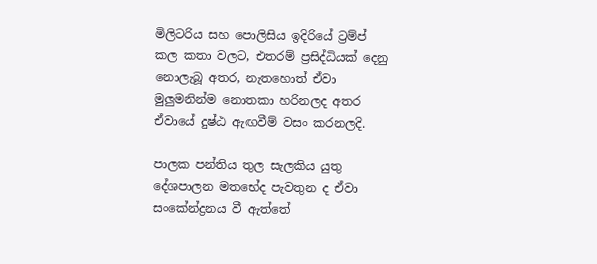මිලිටරිය සහ පොලිසිය ඉදිරියේ ට්‍රම්ප් කල කතා වලට, එතරම් ප්‍රසිද්ධියක් දෙනු නොලැබූ අතර, නැතහොත් ඒවා මුලුමනින්ම නොතකා හරිනලද අතර ඒවායේ දුෂ්ඨ ඇඟවීම් වසං කරනලදි.

පාලක පන්තිය තුල සැලකිය යුතු දේශපාලන මතභේද පැවතුන ද ඒවා සංකේන්ද්‍රනය වී ඇත්තේ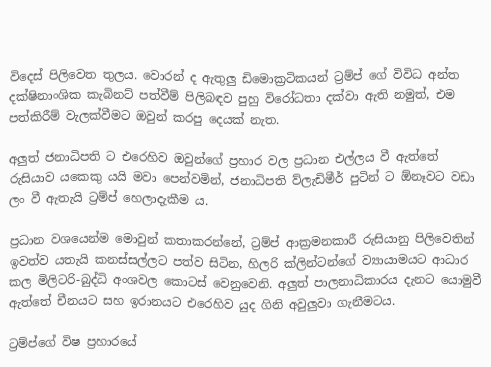විදෙස් පිලිවෙත තුලය. වොරන් ද ඇතුලු ඩිමොක්‍රටිකයන් ට්‍රම්ප් ගේ විවිධ අන්ත දක්ෂිනාංශික කැබිනට් පත්වීම් පිලිබඳව පුහු විරෝධතා දක්වා ඇති නමුත්, එම පත්කිරීම් වැලක්වීමට ඔවුන් කරපු දෙයක් නැත.

අලුත් ජනාධිපති ට එරෙහිව ඔවුන්ගේ ප්‍රහාර වල ප්‍රධාන එල්ලය වී ඇත්තේ රුසියාව යකෙකු යයි මවා පෙන්වමින්, ජනාධිපති ව්ලැඩිමීර් පුටින් ට ඕනෑවට වඩා ලං වී ඇතැයි ට්‍රම්ප් හෙලාදැකීම ය.

ප්‍රධාන වශයෙන්ම මොවුන් කතාකරන්නේ, ට්‍රම්ප් ආක්‍රමනකාරී රුසියානු පිලිවෙතින් ඉවත්ව යතැයි කනස්සල්ලට පත්ව සිටින, හිලරි ක්ලින්ටන්ගේ ව්‍යායාමයට ආධාර කල මිලිටරි-බුද්ධි අංශවල කොටස් වෙනුවෙනි. අලුත් පාලනාධිකාරය දැනට යොමුවී ඇත්තේ චීනයට සහ ඉරානයට එරෙහිව යුද ගිනි අවුලුවා ගැනීමටය.

ට්‍රම්ප්ගේ විෂ ප්‍රහාරයේ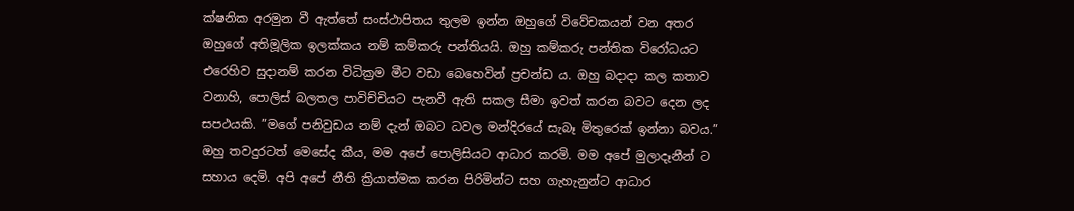ක්ෂනික අරමුන වී ඇත්තේ සංස්ථාපිතය තුලම ඉන්න ඔහුගේ විවේචකයන් වන අතර ඔහුගේ අතිමූලික ඉලක්කය නම් කම්කරු පන්තියයි. ඔහු කම්කරු පන්තික විරෝධයට එරෙහිව සුදානම් කරන විධික්‍රම මීට වඩා බෙහෙවින් ප්‍රචන්ඩ ය. ඔහු බදාදා කල කතාව වනාහි, පොලිස් බලතල පාවිච්චියට පැනවී ඇති සකල සීමා ඉවත් කරන බවට දෙන ලද සපථයකි. ”මගේ පනිවුඩය නම් දැන් ඔබට ධවල මන්දිරයේ සැබෑ මිතුරෙක් ඉන්නා බවය.” ඔහු තවදුරටත් මෙසේද කීය, මම අපේ පොලිසියට ආධාර කරමි. මම අපේ මුලාදෑනීන් ට සහාය දෙමි. අපි අපේ නීති ක්‍රියාත්මක කරන පිරිමින්ට සහ ගැහැනුන්ට ආධාර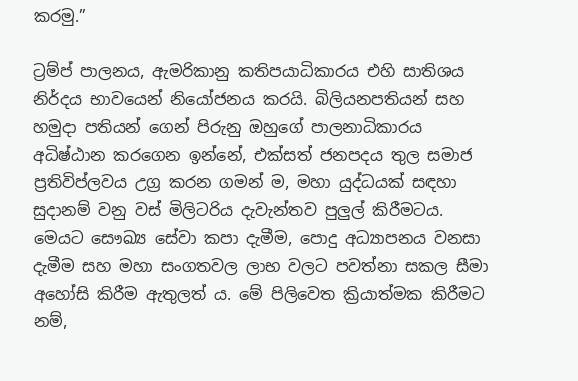කරමු.”

ට්‍රම්ප් පාලනය, ඇමරිකානු කතිපයාධිකාරය එහි සාතිශය නිර්දය භාවයෙන් නියෝජනය කරයි. බිලියනපතියන් සහ හමුදා පතියන් ගෙන් පිරුනු ඔහුගේ පාලනාධිකාරය අධිෂ්ඨාන කරගෙන ඉන්නේ, එක්සත් ජනපදය තුල සමාජ ප්‍රතිවිප්ලවය උග්‍ර කරන ගමන් ම, මහා යුද්ධයක් සඳහා සුදානම් වනු වස් මිලිටරිය දැවැන්තව පුලුල් කිරීමටය. මෙයට සෞඛ්‍ය සේවා කපා දැමීම, පොදු අධ්‍යාපනය වනසා දැමීම සහ මහා සංගතවල ලාභ වලට පවත්නා සකල සීමා අහෝසි කිරීම ඇතුලත් ය. මේ පිලිවෙත ක්‍රියාත්මක කිරීමට නම්,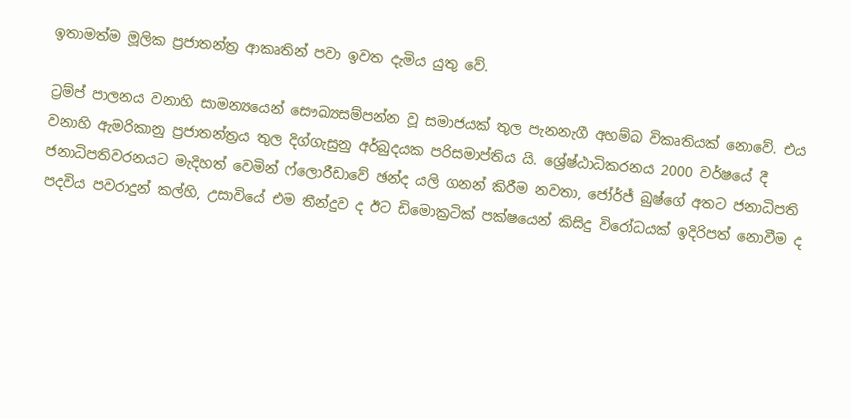ඉතාමත්ම මූලික ප්‍රජාතන්ත්‍ර ආකෘතින් පවා ඉවත දැමිය යුතු වේ.

ට්‍රම්ප් පාලනය වනාහි සාමන්‍යයෙන් සෞඛ්‍යසම්පන්න වූ සමාජයක් තුල පැනනැගී අහම්බ විකෘතියක් නොවේ. එය වනාහි ඇමරිකානු ප්‍රජාතන්ත්‍රය තුල දිග්ගැසුනු අර්බුදයක පරිසමාප්තිය යි. ශ්‍රේෂ්ඨාධිකරනය 2000 වර්ෂයේ දී ජනාධිපතිවරනයට මැදිහත් වෙමින් ෆ්ලොරීඩාවේ ඡන්ද යලි ගනන් කිරීම නවතා, ජෝර්ජ් බුෂ්ගේ අතට ජනාධිපති පදවිය පවරාදුන් කල්හි, උසාවියේ එම තීන්දුව ද ඊට ඩිමොක්‍රටික් පක්ෂයෙන් කිසිදු විරෝධයක් ඉදිරිපත් නොවීම ද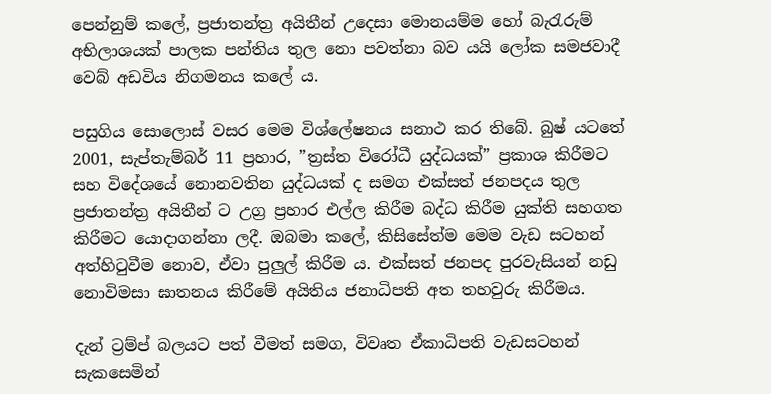පෙන්නුම් කලේ, ප්‍රජාතන්ත්‍ර අයිතීන් උදෙසා මොනයම්ම හෝ බැරැරුම් අභිලාශයක් පාලක පන්තිය තුල නො පවත්නා බව යයි ලෝක සමජවාදී වෙබ් අඩවිය නිගමනය කලේ ය.

පසුගිය සොලොස් වසර මෙම විශ්ලේෂනය සනාථ කර තිබේ. බුෂ් යටතේ 2001, සැප්තැම්බර් 11 ප්‍රහාර, ”ත්‍රස්ත විරෝධී යුද්ධයක්” ප්‍රකාශ කිරීමට සහ විදේශයේ නොනවතින යුද්ධයක් ද සමග එක්සත් ජනපදය තුල ප්‍රජාතන්ත්‍ර අයිතීන් ට උග්‍ර ප්‍රහාර එල්ල කිරීම බද්ධ කිරීම යුක්ති සහගත කිරීමට යොදාගන්නා ලදී. ඔබමා කලේ, කිසිසේත්ම මෙම වැඩ සටහන් අත්හිටුවීම නොව, ඒවා පුලුල් කිරීම ය. එක්සත් ජනපද පුරවැසියන් නඩු නොවිමසා ඝාතනය කිරීමේ අයිතිය ජනාධිපති අත තහවුරු කිරීමය.

දැන් ට්‍රම්ප් බලයට පත් වීමත් සමග, විවෘත ඒකාධිපති වැඩසටහන් සැකසෙමින්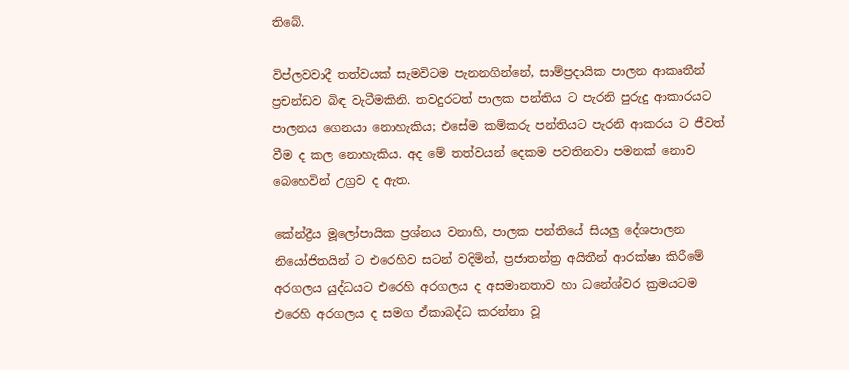තිබේ.

විප්ලවවාදී තත්වයක් සැමවිටම පැනනගින්නේ, සාම්ප්‍රදායික පාලන ආකෘතීන් ප්‍රචන්ඩව බිඳ වැටීමකිනි. තවදුරටත් පාලක පන්තිය ට පැරනි පුරුදු ආකාරයට පාලනය ගෙනයා නොහැකිය; එසේම කම්කරු පන්තියට පැරනි ආකරය ට ජීවත් වීම ද කල නොහැකිය. අද මේ තත්වයන් දෙකම පවතිනවා පමනක් නොව බෙහෙවින් උග්‍රව ද ඇත.

කේන්ද්‍රීය මූලෝපායික ප්‍රශ්නය වනාහි, පාලක පන්තියේ සියලු දේශපාලන නියෝජිතයින් ට එරෙහිව සටන් වදිමින්, ප්‍රජාතන්ත්‍ර අයිතීන් ආරක්ෂා කිරීමේ අරගලය යුද්ධයට එරෙහි අරගලය ද අසමානතාව හා ධනේශ්වර ක්‍රමයටම එරෙහි අරගලය ද සමග ඒකාබද්ධ කරන්නා වූ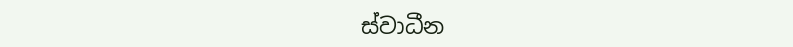ස්වාධීන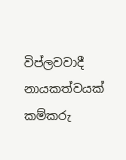විප්ලවවාදී නායකත්වයක් කම්කරු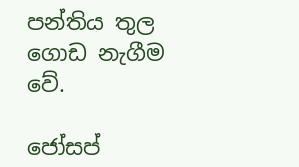පන්තිය තුල ගොඩ නැගීම වේ.

ජෝසප්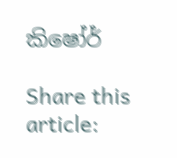කිෂෝර්

Share this article: